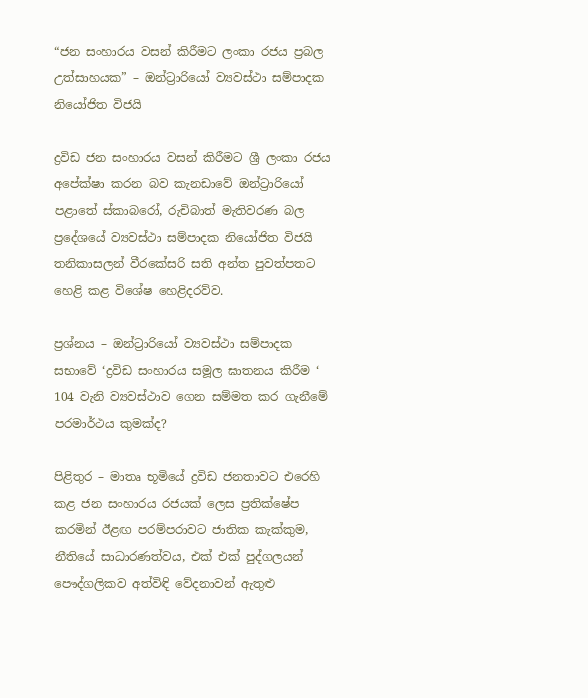“ජන සංහාරය වසන් කිරීමට ලංකා රජය ප්‍රබල උත්සාහයක” – ඔන්ට්‍රාරියෝ ව්‍යවස්ථා සම්පාදක නියෝජිත විජයි

ද්‍රවිඩ ජන සංහාරය වසන් කිරීමට ශ්‍රී ලංකා රජය අපේක්ෂා කරන බව කැනඩාවේ ඔන්ට්‍රාරියෝ පළාතේ ස්කාබරෝ, රුචිබාත් මැතිවරණ බල ප්‍රදේශයේ ව්‍යවස්ථා සම්පාදක නියෝජිත විජයි තනිකාසලන් වීරකේසරි සති අන්ත පුවත්පතට හෙළි කළ විශේෂ හෙළිදරව්ව.

ප්‍රශ්නය – ඔන්ට්‍රාරියෝ ව්‍යවස්ථා සම්පාදක සභාවේ ‘ද්‍රවිඩ සංහාරය සමූල ඝාතනය කිරීම ‘ 104 වැනි ව්‍යවස්ථාව ගෙන සම්මත කර ගැනීමේ පරමාර්ථය කුමක්ද?

පිළිතුර – මාතෘ භූමියේ ද්‍රවිඩ ජනතාවට එරෙහි කළ ජන සංහාරය රජයක් ලෙස ප්‍රතික්ෂේප කරමින් ඊළඟ පරම්පරාවට ජාතික කැක්කුම, නීතියේ සාධාරණත්වය, එක් එක් පුද්ගලයන් පෞද්ගලිකව අත්විඳි වේදනාවන් ඇතුළු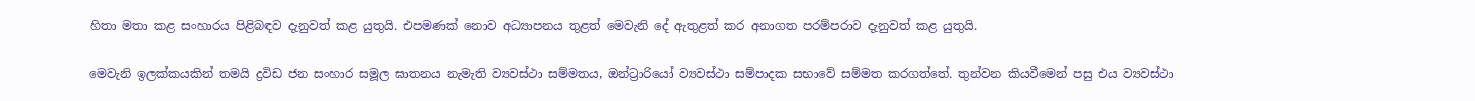හිතා මතා කළ සංහාරය පිළිබඳව දැනුවත් කළ යුතුයි. එපමණක් නොව අධ්‍යාපනය තුළත් මෙවැනි දේ ඇතුළත් කර අනාගත පරම්පරාව දැනුවත් කළ යුතුයි.

මෙවැනි ඉලක්කයකින් තමයි ද්‍රවිඩ ජන සංහාර සමූල ඝාතනය නැමැති ව්‍යවස්ථා සම්මතය, ඔන්ට්‍රාරියෝ ව්‍යවස්ථා සම්පාදක සභාවේ සම්මත කරගත්තේ. තුන්වන කියවීමෙන් පසු එය ව්‍යවස්ථා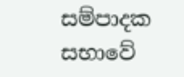සම්පාදක සභාවේ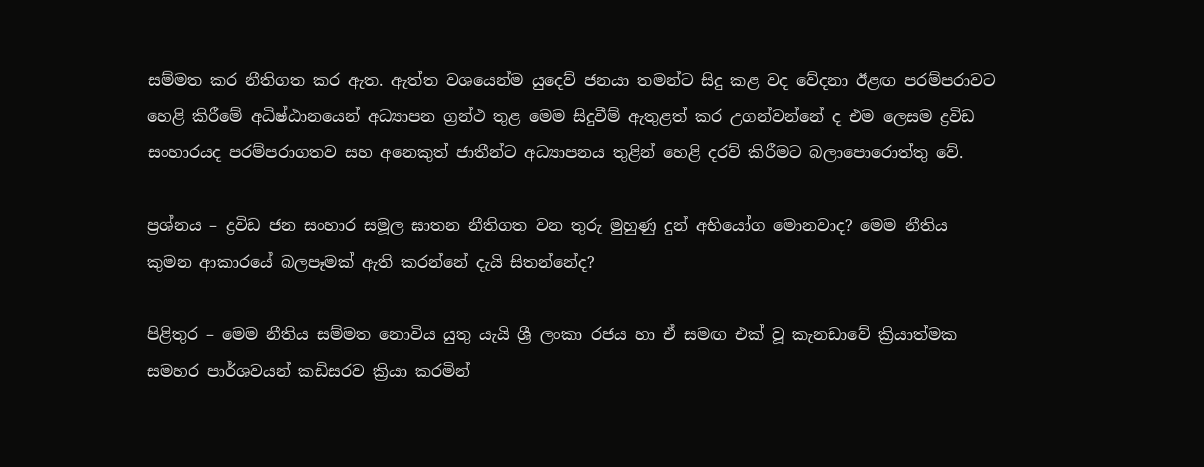සම්මත කර නීතිගත කර ඇත. ඇත්ත වශයෙන්ම යුදෙව් ජනයා තමන්ට සිදු කළ වද වේදනා ඊළඟ පරම්පරාවට හෙළි කිරීමේ අධිෂ්ඨානයෙන් අධ්‍යාපන ග්‍රන්ථ තුළ මෙම සිදුවීම් ඇතුළත් කර උගන්වන්නේ ද එම ලෙසම ද්‍රවිඩ සංහාරයද පරම්පරාගතව සහ අනෙකුත් ජාතීන්ට අධ්‍යාපනය තුළින් හෙළි දරව් කිරීමට බලාපොරොත්තු වේ.

ප්‍රශ්නය – ද්‍රවිඩ ජන සංහාර සමූල ඝාතන නීතිගත වන තුරු මුහුණු දුන් අභියෝග මොනවාද? මෙම නීතිය කුමන ආකාරයේ බලපෑමක් ඇති කරන්නේ දැයි සිතන්නේද?

පිළිතුර – මෙම නීතිය සම්මත නොවිය යුතු යැයි ශ්‍රී ලංකා රජය හා ඒ සමඟ එක් වූ කැනඩාවේ ක්‍රියාත්මක සමහර පාර්ශවයන් කඩිසරව ක්‍රියා කරමින්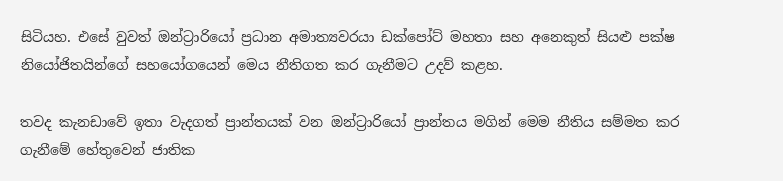සිටියහ. එසේ වුවත් ඔන්ට්‍රාරියෝ ප්‍රධාන අමාත්‍යවරයා ඩක්පෝට් මහතා සහ අනෙකුත් සියළු පක්ෂ නියෝජිතයින්ගේ සහයෝගයෙන් මෙය නීතිගත කර ගැනීමට උදව් කළහ.

තවද කැනඩාවේ ඉතා වැදගත් ප්‍රාන්තයක් වන ඔන්ට්‍රාරියෝ ප්‍රාන්තය මගින් මෙම නීතිය සම්මත කර ගැනීමේ හේතුවෙන් ජාතික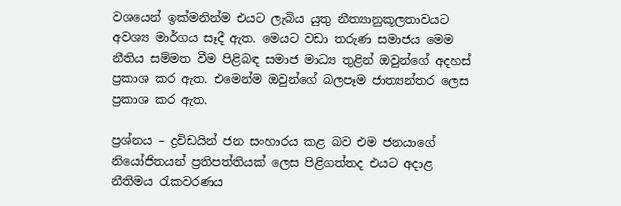වශයෙන් ඉක්මනින්ම එයට ලැබිය යුතු නීත්‍යානුකූලතාවයට අවශ්‍ය මාර්ගය සෑදී ඇත. මෙයට වඩා තරුණ සමාජය මෙම නීතිය සම්මත වීම පිළිබඳ සමාජ මාධ්‍ය තුළින් ඔවුන්ගේ අදහස් ප්‍රකාශ කර ඇත. එමෙන්ම ඔවුන්ගේ බලපෑම ජාත්‍යන්තර ලෙස ප්‍රකාශ කර ඇත.

ප්‍රශ්නය – ද්‍රවිඩයින් ජන සංහාරය කළ බව එම ජනයාගේ නියෝජිතයන් ප්‍රතිපත්තියක් ලෙස පිළිගත්තද එයට අදාළ නීතිමය රැකවරණය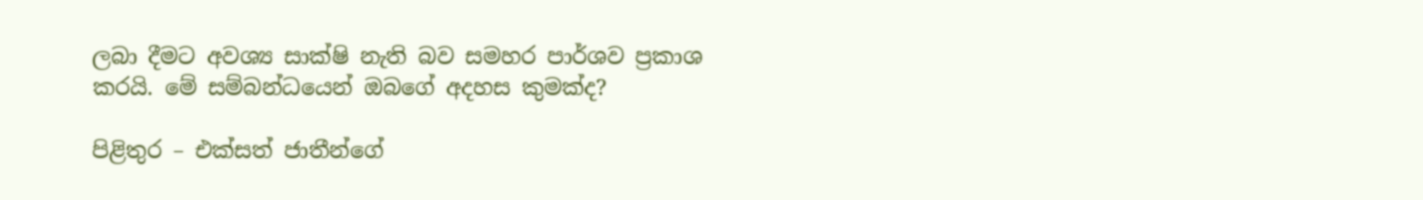ලබා දීමට අවශ්‍ය සාක්ෂි නැති බව සමහර පාර්ශව ප්‍රකාශ කරයි. මේ සම්බන්ධයෙන් ඔබගේ අදහස කුමක්ද?

පිළිතුර – එක්සත් ජාතීන්ගේ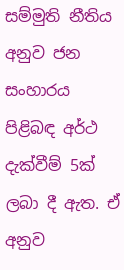සම්මුති නීතිය අනුව ජන සංහාරය පිළිබඳ අර්ථ දැක්වීම් 5ක් ලබා දී ඇත. ඒ අනුව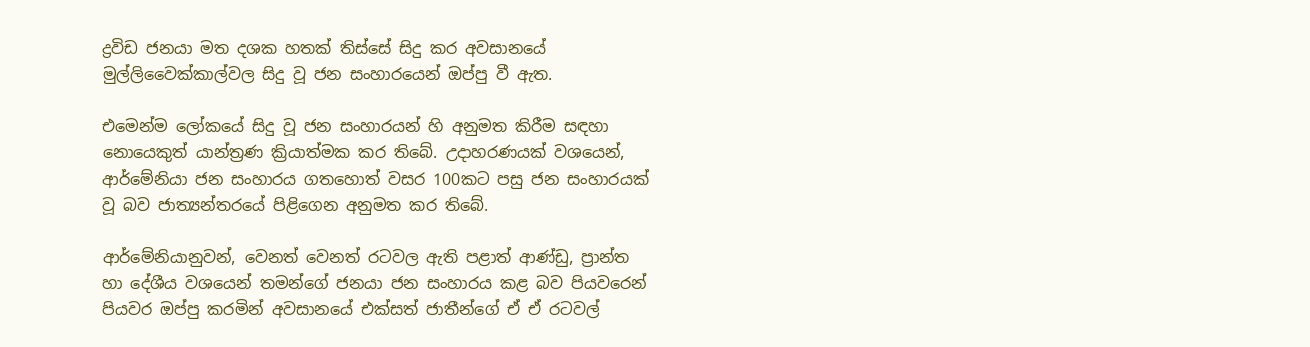ද්‍රවිඩ ජනයා මත දශක හතක් තිස්සේ සිදු කර අවසානයේ මුල්ලිවෛක්කාල්වල සිදු වූ ජන සංහාරයෙන් ඔප්පු වී ඇත.

එමෙන්ම ලෝකයේ සිදු වූ ජන සංහාරයන් හි අනුමත කිරීම සඳහා නොයෙකුත් යාන්ත්‍රණ ක්‍රියාත්මක කර තිබේ. උදාහරණයක් වශයෙන්, ආර්මේනියා ජන සංහාරය ගතහොත් වසර 100කට පසු ජන සංහාරයක් වූ බව ජාත්‍යන්තරයේ පිළිගෙන අනුමත කර තිබේ.

ආර්මේනියානුවන්, වෙනත් වෙනත් රටවල ඇති පළාත් ආණ්ඩු, ප්‍රාන්ත හා දේශීය වශයෙන් තමන්ගේ ජනයා ජන සංහාරය කළ බව පියවරෙන් පියවර ඔප්පු කරමින් අවසානයේ එක්සත් ජාතීන්ගේ ඒ ඒ රටවල්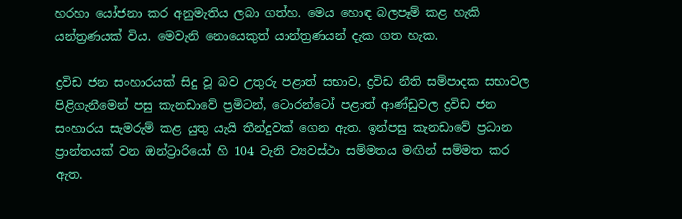හරහා යෝජනා කර අනුමැතිය ලබා ගත්හ. මෙය හොඳ බලපෑම් කළ හැකි යන්ත්‍රණයක් විය. මෙවැනි නොයෙකුත් යාන්ත්‍රණයන් දැක ගත හැක.

ද්‍රවිඩ ජන සංහාරයක් සිදු වූ බව උතුරු පළාත් සභාව, ද්‍රවිඩ නීති සම්පාදක සභාවල පිළිගැනීමෙන් පසු කැනඩාවේ ප්‍රමිටන්, ටොරන්ටෝ පළාත් ආණ්ඩුවල ද්‍රවිඩ ජන සංහාරය සැමරුම් කළ යුතු යැයි තීන්දුවක් ගෙන ඇත. ඉන්පසු කැනඩාවේ ප්‍රධාන ප්‍රාන්තයක් වන ඔන්ට්‍රාරියෝ හි 104 වැනි ව්‍යවස්ථා සම්මතය මඟින් සම්මත කර ඇත.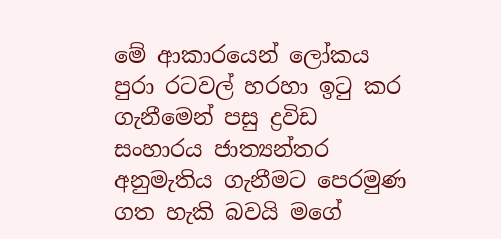මේ ආකාරයෙන් ලෝකය පුරා රටවල් හරහා ඉටු කර ගැනීමෙන් පසු ද්‍රවිඩ සංහාරය ජාත්‍යන්තර අනුමැතිය ගැනීමට පෙරමුණ ගත හැකි බවයි මගේ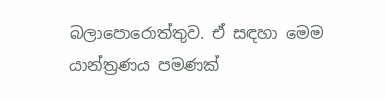බලාපොරොත්තුව. ඒ සඳහා මෙම යාන්ත්‍රණය පමණක්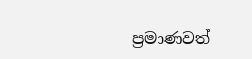ප්‍රමාණවත්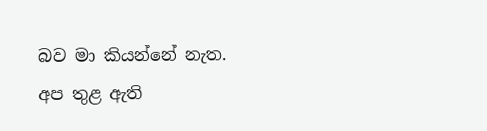බව මා කියන්නේ නැත. අප තුළ ඇති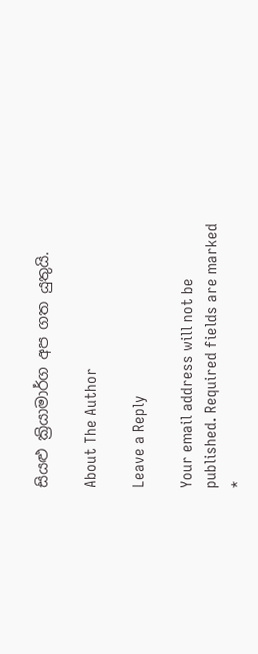සියළු ක්‍රියාමාර්ග අප ගත යුතුයි.

About The Author

Leave a Reply

Your email address will not be published. Required fields are marked *